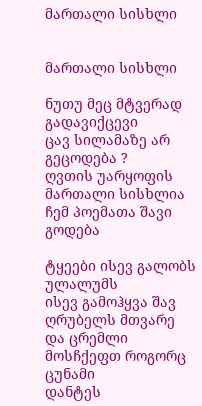მართალი სისხლი


მართალი სისხლი

ნუთუ მეც მტვერად გადავიქცევი
ცავ სილამაზე არ გეცოდება ?
ღვთის უარყოფის მართალი სისხლია
ჩემ პოემათა შავი გოდება

ტყეები ისევ გალობს ულალუმს
ისევ გამოჰყვა შავ ღრუბელს მთვარე
და ცრემლი მოსჩქეფთ როგორც ცუნამი
დანტეს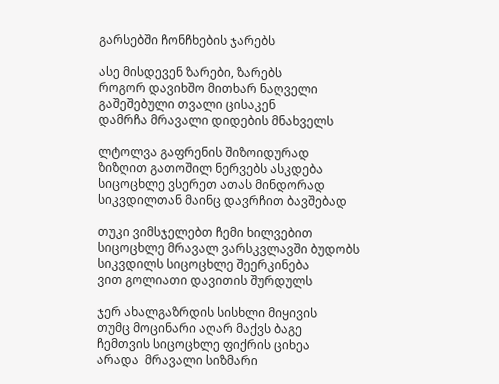გარსებში ჩონჩხების ჯარებს

ასე მისდევენ ზარები, ზარებს
როგორ დავიხშო მითხარ ნაღველი
გაშეშებული თვალი ცისაკენ
დამრჩა მრავალი დიდების მნახველს

ლტოლვა გაფრენის შიზოიდურად
ზიზღით გათოშილ ნერვებს ასკდება
სიცოცხლე ვსერეთ ათას მინდორად
სიკვდილთან მაინც დავრჩით ბავშებად

თუკი ვიმსჯელებთ ჩემი ხილვებით
სიცოცხლე მრავალ ვარსკვლავში ბუდობს
სიკვდილს სიცოცხლე შეერკინება
ვით გოლიათი დავითის შურდულს

ჯერ ახალგაზრდის სისხლი მიყივის
თუმც მოცინარი აღარ მაქვს ბაგე
ჩემთვის სიცოცხლე ფიქრის ციხეა
არადა  მრავალი სიზმარი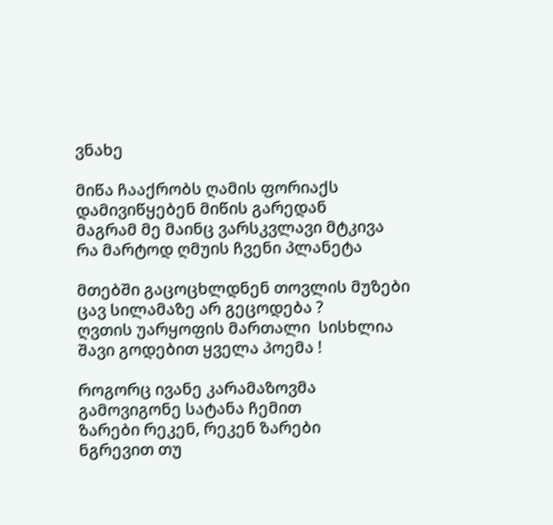ვნახე

მიწა ჩააქრობს ღამის ფორიაქს
დამივიწყებენ მიწის გარედან
მაგრამ მე მაინც ვარსკვლავი მტკივა
რა მარტოდ ღმუის ჩვენი პლანეტა

მთებში გაცოცხლდნენ თოვლის მუზები
ცავ სილამაზე არ გეცოდება ?
ღვთის უარყოფის მართალი  სისხლია
შავი გოდებით ყველა პოემა !

როგორც ივანე კარამაზოვმა
გამოვიგონე სატანა ჩემით
ზარები რეკენ, რეკენ ზარები
ნგრევით თუ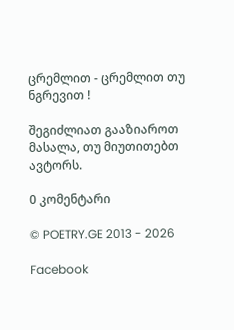ცრემლით - ცრემლით თუ ნგრევით !

შეგიძლიათ გააზიაროთ მასალა, თუ მიუთითებთ ავტორს.

0 კომენტარი

© POETRY.GE 2013 - 2026

Facebook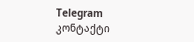Telegram კონტაქტი